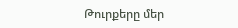Թուրքերը մեր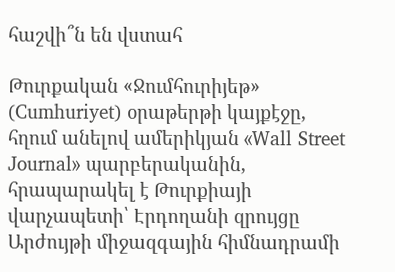հաշվի՞ն են վստահ

Թուրքական «Ջումհուրիյեթ» (Cumhuriyet) օրաթերթի կայքէջը, հղում անելով ամերիկյան «Wall Street Journal» պարբերականին, հրապարակել է Թուրքիայի վարչապետի՝ Էրդողանի զրույցը Արժույթի միջազգային հիմնադրամի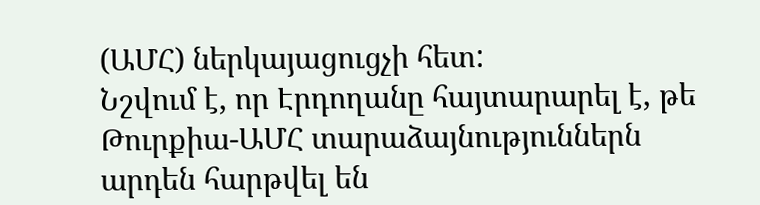(ԱՄՀ) ներկայացուցչի հետ:
Նշվում է, որ Էրդողանը հայտարարել է, թե Թուրքիա-ԱՄՀ տարաձայնություններն արդեն հարթվել են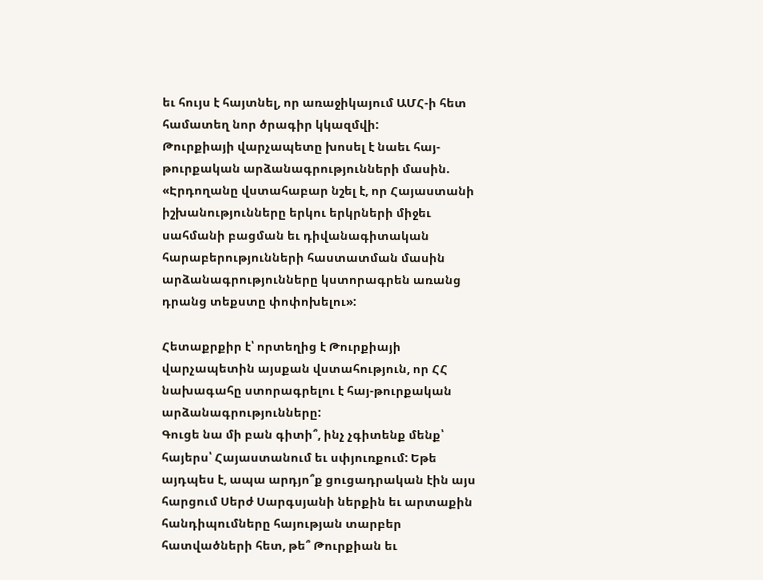եւ հույս է հայտնել, որ առաջիկայում ԱՄՀ-ի հետ համատեղ նոր ծրագիր կկազմվի:
Թուրքիայի վարչապետը խոսել է նաեւ հայ-թուրքական արձանագրությունների մասին. «Էրդողանը վստահաբար նշել է, որ Հայաստանի իշխանությունները երկու երկրների միջեւ սահմանի բացման եւ դիվանագիտական հարաբերությունների հաստատման մասին արձանագրությունները կստորագրեն առանց դրանց տեքստը փոփոխելու»:

Հետաքրքիր է՝ որտեղից է Թուրքիայի վարչապետին այսքան վստահություն, որ ՀՀ նախագահը ստորագրելու է հայ-թուրքական արձանագրությունները:
Գուցե նա մի բան գիտի՞, ինչ չգիտենք մենք՝ հայերս՝ Հայաստանում եւ սփյուռքում: Եթե այդպես է, ապա արդյո՞ք ցուցադրական էին այս հարցում Սերժ Սարգսյանի ներքին եւ արտաքին հանդիպումները հայության տարբեր հատվածների հետ, թե՞ Թուրքիան եւ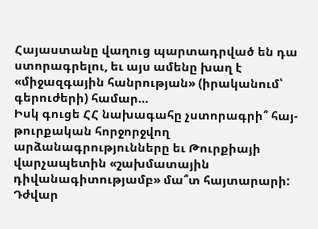Հայաստանը վաղուց պարտադրված են դա ստորագրելու, եւ այս ամենը խաղ է «միջազգային հանրության» (իրականում՝ գերուժերի) համար…
Իսկ գուցե ՀՀ նախագահը չստորագրի՞ հայ-թուրքական հորջորջվող արձանագրությունները եւ Թուրքիայի վարչապետին «շախմատային դիվանագիտությամբ» մա՞տ հայտարարի:
Դժվար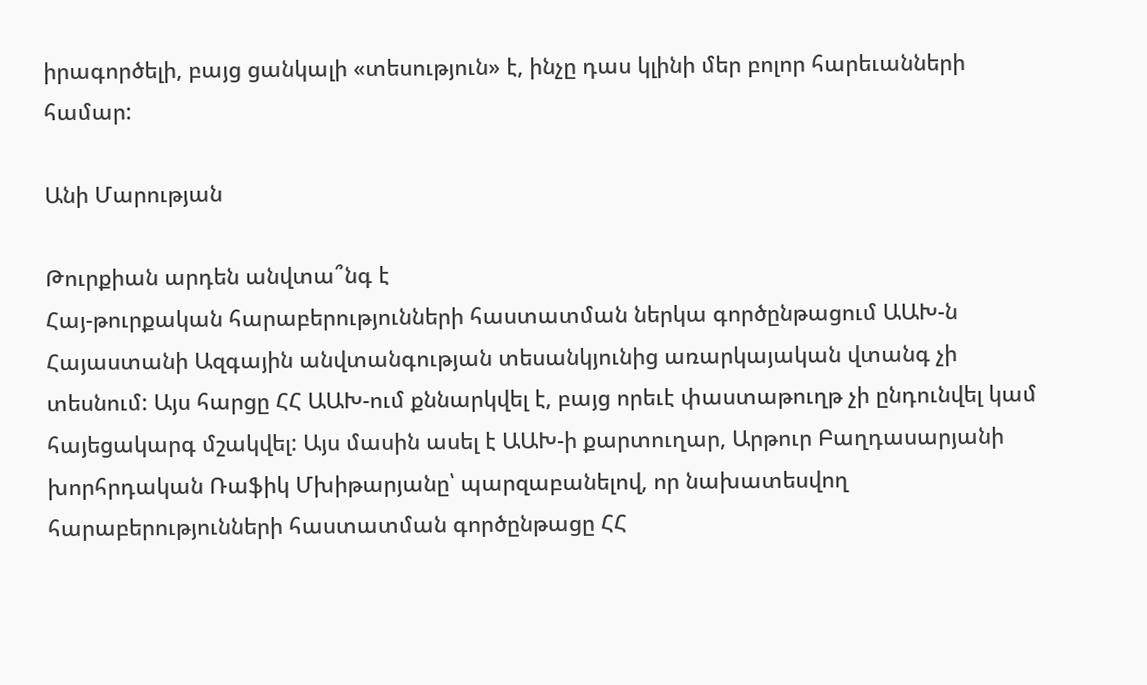իրագործելի, բայց ցանկալի «տեսություն» է, ինչը դաս կլինի մեր բոլոր հարեւանների համար:

Անի Մարության

Թուրքիան արդեն անվտա՞նգ է
Հայ-թուրքական հարաբերությունների հաստատման ներկա գործընթացում ԱԱԽ-ն Հայաստանի Ազգային անվտանգության տեսանկյունից առարկայական վտանգ չի տեսնում: Այս հարցը ՀՀ ԱԱԽ-ում քննարկվել է, բայց որեւէ փաստաթուղթ չի ընդունվել կամ հայեցակարգ մշակվել: Այս մասին ասել է ԱԱԽ-ի քարտուղար, Արթուր Բաղդասարյանի խորհրդական Ռաֆիկ Մխիթարյանը՝ պարզաբանելով, որ նախատեսվող հարաբերությունների հաստատման գործընթացը ՀՀ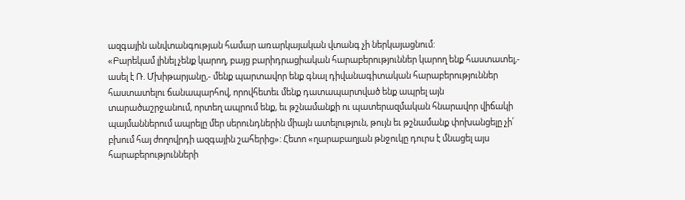ազգային անվտանգության համար առարկայական վտանգ չի ներկայացնում:
«Բարեկամ լինել չենք կարող, բայց բարիդրացիական հարաբերություններ կարող ենք հաստատել,- ասել է Ռ. Մխիթարյանը,- մենք պարտավոր ենք գնալ դիվանագիտական հարաբերություններ հաստատելու ճանապարհով, որովհետեւ մենք դատապարտված ենք ապրել այն տարածաշրջանում, որտեղ ապրում ենք, եւ թշնամանքի ու պատերազմական հնարավոր վիճակի պայմաններում ապրելը մեր սերունդներին միայն ատելություն, թույն եւ թշնամանք փոխանցելը չի՛ բխում հայ ժողովրդի ազգային շահերից»: Հետո «ղարաբաղյան թնջուկը դուրս է մնացել այս հարաբերությունների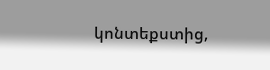կոնտեքստից,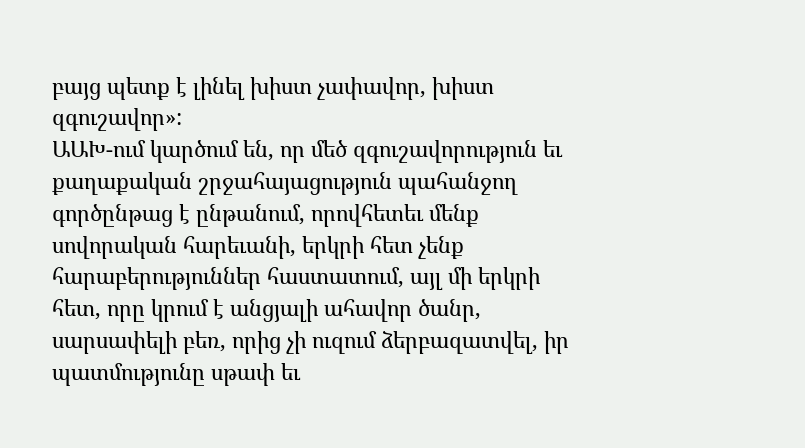բայց պետք է լինել խիստ չափավոր, խիստ զգուշավոր»:
ԱԱԽ-ում կարծում են, որ մեծ զգուշավորություն եւ քաղաքական շրջահայացություն պահանջող գործընթաց է ընթանում, որովհետեւ մենք սովորական հարեւանի, երկրի հետ չենք հարաբերություններ հաստատում, այլ մի երկրի հետ, որը կրում է անցյալի ահավոր ծանր, սարսափելի բեռ, որից չի ուզում ձերբազատվել, իր պատմությունը սթափ եւ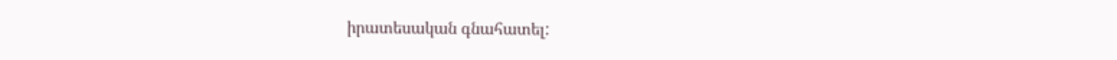իրատեսական գնահատել: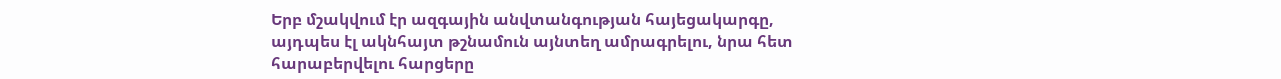Երբ մշակվում էր ազգային անվտանգության հայեցակարգը, այդպես էլ ակնհայտ թշնամուն այնտեղ ամրագրելու, նրա հետ հարաբերվելու հարցերը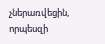չներառվեցին, որպեսզի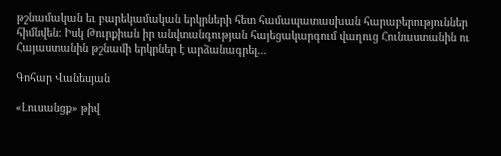թշնամական եւ բարեկամական երկրների հետ համապատասխան հարաբերություններ հիմնվեն: Իսկ Թուրքիան իր անվտանգության հայեցակարգում վաղուց Հունաստանին ու Հայաստանին թշնամի երկրներ է արձանագրել…

Գոհար Վանեսյան

«Լուսանցք» թիվ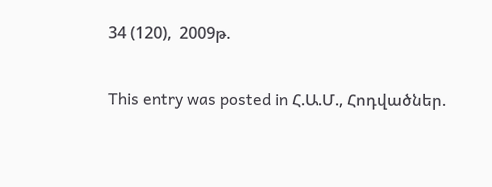34 (120),  2009թ.

This entry was posted in Հ.Ա.Մ., Հոդվածներ.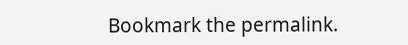Bookmark the permalink.